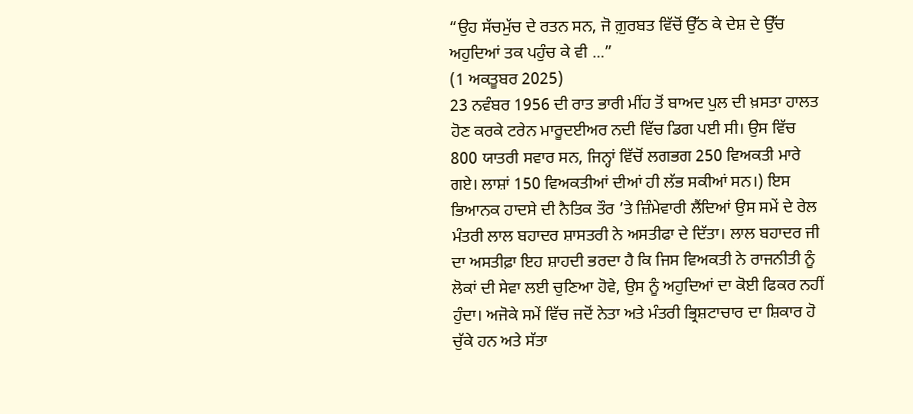“ਉਹ ਸੱਚਮੁੱਚ ਦੇ ਰਤਨ ਸਨ, ਜੋ ਗ਼ੁਰਬਤ ਵਿੱਚੋਂ ਉੱਠ ਕੇ ਦੇਸ਼ ਦੇ ਉੱਚ ਅਹੁਦਿਆਂ ਤਕ ਪਹੁੰਚ ਕੇ ਵੀ ...”
(1 ਅਕਤੂਬਰ 2025)
23 ਨਵੰਬਰ 1956 ਦੀ ਰਾਤ ਭਾਰੀ ਮੀਂਹ ਤੋਂ ਬਾਅਦ ਪੁਲ ਦੀ ਖ਼ਸਤਾ ਹਾਲਤ ਹੋਣ ਕਰਕੇ ਟਰੇਨ ਮਾਰੂਦਈਅਰ ਨਦੀ ਵਿੱਚ ਡਿਗ ਪਈ ਸੀ। ਉਸ ਵਿੱਚ 800 ਯਾਤਰੀ ਸਵਾਰ ਸਨ, ਜਿਨ੍ਹਾਂ ਵਿੱਚੋਂ ਲਗਭਗ 250 ਵਿਅਕਤੀ ਮਾਰੇ ਗਏ। ਲਾਸ਼ਾਂ 150 ਵਿਅਕਤੀਆਂ ਦੀਆਂ ਹੀ ਲੱਭ ਸਕੀਆਂ ਸਨ।) ਇਸ ਭਿਆਨਕ ਹਾਦਸੇ ਦੀ ਨੈਤਿਕ ਤੌਰ ’ਤੇ ਜ਼ਿੰਮੇਵਾਰੀ ਲੈਂਦਿਆਂ ਉਸ ਸਮੇਂ ਦੇ ਰੇਲ ਮੰਤਰੀ ਲਾਲ ਬਹਾਦਰ ਸ਼ਾਸਤਰੀ ਨੇ ਅਸਤੀਫਾ ਦੇ ਦਿੱਤਾ। ਲਾਲ ਬਹਾਦਰ ਜੀ ਦਾ ਅਸਤੀਫ਼ਾ ਇਹ ਸ਼ਾਹਦੀ ਭਰਦਾ ਹੈ ਕਿ ਜਿਸ ਵਿਅਕਤੀ ਨੇ ਰਾਜਨੀਤੀ ਨੂੰ ਲੋਕਾਂ ਦੀ ਸੇਵਾ ਲਈ ਚੁਣਿਆ ਹੋਵੇ, ਉਸ ਨੂੰ ਅਹੁਦਿਆਂ ਦਾ ਕੋਈ ਫਿਕਰ ਨਹੀਂ ਹੁੰਦਾ। ਅਜੋਕੇ ਸਮੇਂ ਵਿੱਚ ਜਦੋਂ ਨੇਤਾ ਅਤੇ ਮੰਤਰੀ ਭ੍ਰਿਸ਼ਟਾਚਾਰ ਦਾ ਸ਼ਿਕਾਰ ਹੋ ਚੁੱਕੇ ਹਨ ਅਤੇ ਸੱਤਾ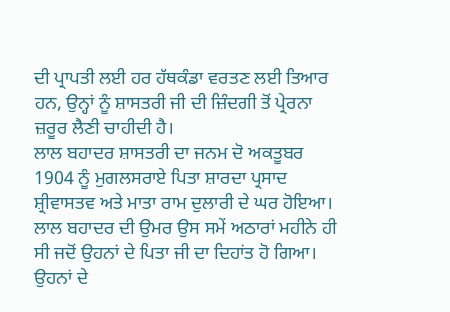ਦੀ ਪ੍ਰਾਪਤੀ ਲਈ ਹਰ ਹੱਥਕੰਡਾ ਵਰਤਣ ਲਈ ਤਿਆਰ ਹਨ, ਉਨ੍ਹਾਂ ਨੂੰ ਸ਼ਾਸਤਰੀ ਜੀ ਦੀ ਜ਼ਿੰਦਗੀ ਤੋਂ ਪ੍ਰੇਰਨਾ ਜ਼ਰੂਰ ਲੈਣੀ ਚਾਹੀਦੀ ਹੈ।
ਲਾਲ ਬਹਾਦਰ ਸ਼ਾਸਤਰੀ ਦਾ ਜਨਮ ਦੋ ਅਕਤੂਬਰ 1904 ਨੂੰ ਮੁਗਲਸਰਾਏ ਪਿਤਾ ਸ਼ਾਰਦਾ ਪ੍ਰਸਾਦ ਸ਼੍ਰੀਵਾਸਤਵ ਅਤੇ ਮਾਤਾ ਰਾਮ ਦੁਲਾਰੀ ਦੇ ਘਰ ਹੋਇਆ। ਲਾਲ ਬਹਾਦਰ ਦੀ ਉਮਰ ਉਸ ਸਮੇਂ ਅਠਾਰਾਂ ਮਹੀਨੇ ਹੀ ਸੀ ਜਦੋਂ ਉਹਨਾਂ ਦੇ ਪਿਤਾ ਜੀ ਦਾ ਦਿਹਾਂਤ ਹੋ ਗਿਆ। ਉਹਨਾਂ ਦੇ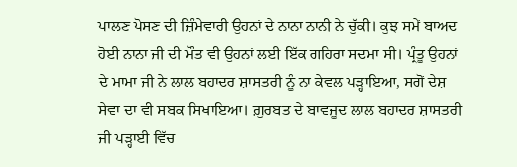ਪਾਲਣ ਪੋਸਣ ਦੀ ਜ਼ਿੰਮੇਵਾਰੀ ਉਹਨਾਂ ਦੇ ਨਾਨਾ ਨਾਨੀ ਨੇ ਚੁੱਕੀ। ਕੁਝ ਸਮੇਂ ਬਾਅਦ ਹੋਈ ਨਾਨਾ ਜੀ ਦੀ ਮੌਤ ਵੀ ਉਹਨਾਂ ਲਈ ਇੱਕ ਗਹਿਰਾ ਸਦਮਾ ਸੀ। ਪ੍ਰੰਤੂ ਉਹਨਾਂ ਦੇ ਮਾਮਾ ਜੀ ਨੇ ਲਾਲ ਬਹਾਦਰ ਸ਼ਾਸਤਰੀ ਨੂੰ ਨਾ ਕੇਵਲ ਪੜ੍ਹਾਇਆ, ਸਗੋਂ ਦੇਸ਼ ਸੇਵਾ ਦਾ ਵੀ ਸਬਕ ਸਿਖਾਇਆ। ਗ਼ੁਰਬਤ ਦੇ ਬਾਵਜੂਦ ਲਾਲ ਬਹਾਦਰ ਸ਼ਾਸਤਰੀ ਜੀ ਪੜ੍ਹਾਈ ਵਿੱਚ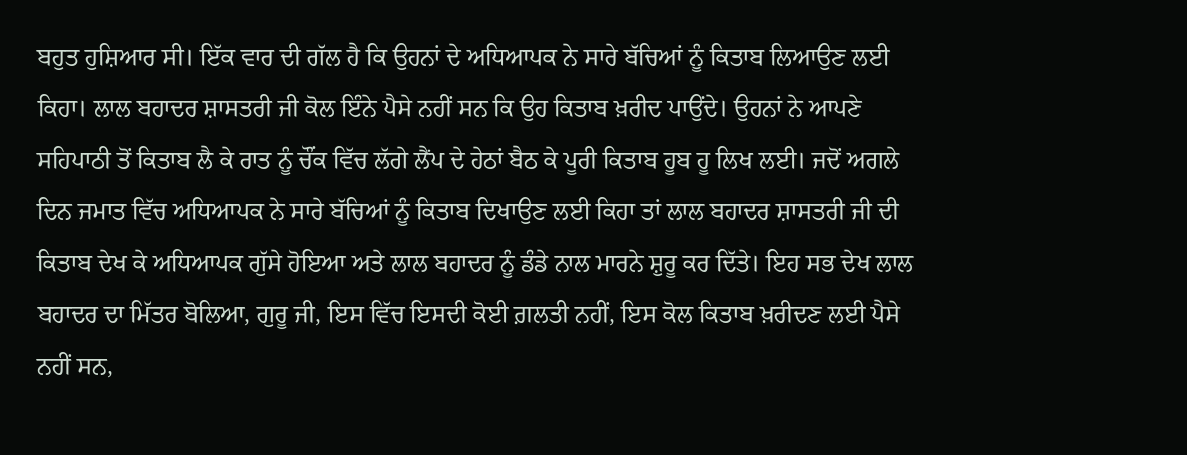ਬਹੁਤ ਹੁਸ਼ਿਆਰ ਸੀ। ਇੱਕ ਵਾਰ ਦੀ ਗੱਲ ਹੈ ਕਿ ਉਹਨਾਂ ਦੇ ਅਧਿਆਪਕ ਨੇ ਸਾਰੇ ਬੱਚਿਆਂ ਨੂੰ ਕਿਤਾਬ ਲਿਆਉਣ ਲਈ ਕਿਹਾ। ਲਾਲ ਬਹਾਦਰ ਸ਼ਾਸਤਰੀ ਜੀ ਕੋਲ ਇੰਨੇ ਪੈਸੇ ਨਹੀਂ ਸਨ ਕਿ ਉਹ ਕਿਤਾਬ ਖ਼ਰੀਦ ਪਾਉਂਦੇ। ਉਹਨਾਂ ਨੇ ਆਪਣੇ ਸਹਿਪਾਠੀ ਤੋਂ ਕਿਤਾਬ ਲੈ ਕੇ ਰਾਤ ਨੂੰ ਚੌਂਕ ਵਿੱਚ ਲੱਗੇ ਲੈਂਪ ਦੇ ਹੇਠਾਂ ਬੈਠ ਕੇ ਪੂਰੀ ਕਿਤਾਬ ਹੂਬ ਹੂ ਲਿਖ ਲਈ। ਜਦੋਂ ਅਗਲੇ ਦਿਨ ਜਮਾਤ ਵਿੱਚ ਅਧਿਆਪਕ ਨੇ ਸਾਰੇ ਬੱਚਿਆਂ ਨੂੰ ਕਿਤਾਬ ਦਿਖਾਉਣ ਲਈ ਕਿਹਾ ਤਾਂ ਲਾਲ ਬਹਾਦਰ ਸ਼ਾਸਤਰੀ ਜੀ ਦੀ ਕਿਤਾਬ ਦੇਖ ਕੇ ਅਧਿਆਪਕ ਗੁੱਸੇ ਹੋਇਆ ਅਤੇ ਲਾਲ ਬਹਾਦਰ ਨੂੰ ਡੰਡੇ ਨਾਲ ਮਾਰਨੇ ਸ਼ੁਰੂ ਕਰ ਦਿੱਤੇ। ਇਹ ਸਭ ਦੇਖ ਲਾਲ ਬਹਾਦਰ ਦਾ ਮਿੱਤਰ ਬੋਲਿਆ, ਗੁਰੂ ਜੀ, ਇਸ ਵਿੱਚ ਇਸਦੀ ਕੋਈ ਗ਼ਲਤੀ ਨਹੀਂ, ਇਸ ਕੋਲ ਕਿਤਾਬ ਖ਼ਰੀਦਣ ਲਈ ਪੈਸੇ ਨਹੀਂ ਸਨ,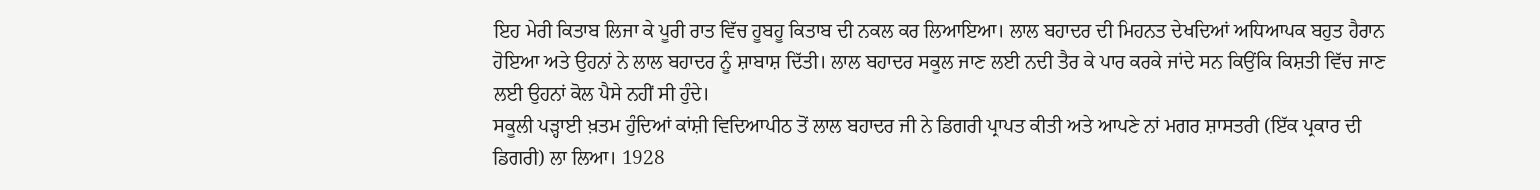ਇਹ ਮੇਰੀ ਕਿਤਾਬ ਲਿਜਾ ਕੇ ਪੂਰੀ ਰਾਤ ਵਿੱਚ ਹੂਬਹੂ ਕਿਤਾਬ ਦੀ ਨਕਲ ਕਰ ਲਿਆਇਆ। ਲਾਲ ਬਹਾਦਰ ਦੀ ਮਿਹਨਤ ਦੇਖਦਿਆਂ ਅਧਿਆਪਕ ਬਹੁਤ ਹੈਰਾਨ ਹੋਇਆ ਅਤੇ ਉਹਨਾਂ ਨੇ ਲਾਲ ਬਹਾਦਰ ਨੂੰ ਸ਼ਾਬਾਸ਼ ਦਿੱਤੀ। ਲਾਲ ਬਹਾਦਰ ਸਕੂਲ ਜਾਣ ਲਈ ਨਦੀ ਤੈਰ ਕੇ ਪਾਰ ਕਰਕੇ ਜਾਂਦੇ ਸਨ ਕਿਉਂਕਿ ਕਿਸ਼ਤੀ ਵਿੱਚ ਜਾਣ ਲਈ ਉਹਨਾਂ ਕੋਲ ਪੈਸੇ ਨਹੀਂ ਸੀ ਹੁੰਦੇ।
ਸਕੂਲੀ ਪੜ੍ਹਾਈ ਖ਼ਤਮ ਹੁੰਦਿਆਂ ਕਾਂਸ਼ੀ ਵਿਦਿਆਪੀਠ ਤੋਂ ਲਾਲ ਬਹਾਦਰ ਜੀ ਨੇ ਡਿਗਰੀ ਪ੍ਰਾਪਤ ਕੀਤੀ ਅਤੇ ਆਪਣੇ ਨਾਂ ਮਗਰ ਸ਼ਾਸਤਰੀ (ਇੱਕ ਪ੍ਰਕਾਰ ਦੀ ਡਿਗਰੀ) ਲਾ ਲਿਆ। 1928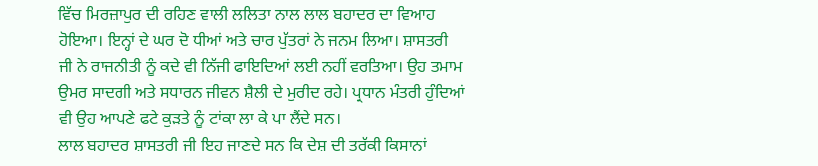ਵਿੱਚ ਮਿਰਜ਼ਾਪੁਰ ਦੀ ਰਹਿਣ ਵਾਲੀ ਲਲਿਤਾ ਨਾਲ ਲਾਲ ਬਹਾਦਰ ਦਾ ਵਿਆਹ ਹੋਇਆ। ਇਨ੍ਹਾਂ ਦੇ ਘਰ ਦੋ ਧੀਆਂ ਅਤੇ ਚਾਰ ਪੁੱਤਰਾਂ ਨੇ ਜਨਮ ਲਿਆ। ਸ਼ਾਸਤਰੀ ਜੀ ਨੇ ਰਾਜਨੀਤੀ ਨੂੰ ਕਦੇ ਵੀ ਨਿੱਜੀ ਫਾਇਦਿਆਂ ਲਈ ਨਹੀਂ ਵਰਤਿਆ। ਉਹ ਤਮਾਮ ਉਮਰ ਸਾਦਗੀ ਅਤੇ ਸਧਾਰਨ ਜੀਵਨ ਸ਼ੈਲੀ ਦੇ ਮੁਰੀਦ ਰਹੇ। ਪ੍ਰਧਾਨ ਮੰਤਰੀ ਹੁੰਦਿਆਂ ਵੀ ਉਹ ਆਪਣੇ ਫਟੇ ਕੁੜਤੇ ਨੂੰ ਟਾਂਕਾ ਲਾ ਕੇ ਪਾ ਲੈਂਦੇ ਸਨ।
ਲਾਲ ਬਹਾਦਰ ਸ਼ਾਸਤਰੀ ਜੀ ਇਹ ਜਾਣਦੇ ਸਨ ਕਿ ਦੇਸ਼ ਦੀ ਤਰੱਕੀ ਕਿਸਾਨਾਂ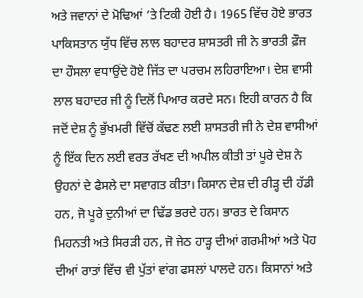ਅਤੇ ਜਵਾਨਾਂ ਦੇ ਮੋਢਿਆਂ ’ਤੇ ਟਿਕੀ ਹੋਈ ਹੈ। 1965 ਵਿੱਚ ਹੋਏ ਭਾਰਤ ਪਾਕਿਸਤਾਨ ਯੁੱਧ ਵਿੱਚ ਲਾਲ ਬਹਾਦਰ ਸ਼ਾਸਤਰੀ ਜੀ ਨੇ ਭਾਰਤੀ ਫ਼ੌਜ ਦਾ ਹੌਸਲਾ ਵਧਾਉਂਦੇ ਹੋਏ ਜਿੱਤ ਦਾ ਪਰਚਮ ਲਹਿਰਾਇਆ। ਦੇਸ਼ ਵਾਸੀ ਲਾਲ ਬਹਾਦਰ ਜੀ ਨੂੰ ਦਿਲੋਂ ਪਿਆਰ ਕਰਦੇ ਸਨ। ਇਹੀ ਕਾਰਨ ਹੈ ਕਿ ਜਦੋਂ ਦੇਸ਼ ਨੂੰ ਭੁੱਖਮਰੀ ਵਿੱਚੋਂ ਕੱਢਣ ਲਈ ਸ਼ਾਸਤਰੀ ਜੀ ਨੇ ਦੇਸ਼ ਵਾਸੀਆਂ ਨੂੰ ਇੱਕ ਦਿਨ ਲਈ ਵਰਤ ਰੱਖਣ ਦੀ ਅਪੀਲ ਕੀਤੀ ਤਾਂ ਪੂਰੇ ਦੇਸ਼ ਨੇ ਉਹਨਾਂ ਦੇ ਫੈਸਲੇ ਦਾ ਸਵਾਗਤ ਕੀਤਾ। ਕਿਸਾਨ ਦੇਸ਼ ਦੀ ਰੀੜ੍ਹ ਦੀ ਹੱਡੀ ਹਨ, ਜੋ ਪੂਰੇ ਦੁਨੀਆਂ ਦਾ ਢਿੱਡ ਭਰਦੇ ਹਨ। ਭਾਰਤ ਦੇ ਕਿਸਾਨ ਮਿਹਨਤੀ ਅਤੇ ਸਿਰੜੀ ਹਨ, ਜੋ ਜੇਠ ਹਾੜ੍ਹ ਦੀਆਂ ਗਰਮੀਆਂ ਅਤੇ ਪੋਹ ਦੀਆਂ ਰਾਤਾਂ ਵਿੱਚ ਵੀ ਪੁੱਤਾਂ ਵਾਂਗ ਫਸਲਾਂ ਪਾਲਦੇ ਹਨ। ਕਿਸਾਨਾਂ ਅਤੇ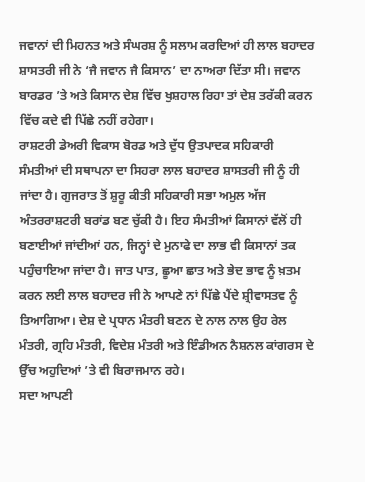ਜਵਾਨਾਂ ਦੀ ਮਿਹਨਤ ਅਤੇ ਸੰਘਰਸ਼ ਨੂੰ ਸਲਾਮ ਕਰਦਿਆਂ ਹੀ ਲਾਲ ਬਹਾਦਰ ਸ਼ਾਸਤਰੀ ਜੀ ਨੇ ‘ਜੈ ਜਵਾਨ ਜੈ ਕਿਸਾਨ’ ਦਾ ਨਾਅਰਾ ਦਿੱਤਾ ਸੀ। ਜਵਾਨ ਬਾਰਡਰ ’ਤੇ ਅਤੇ ਕਿਸਾਨ ਦੇਸ਼ ਵਿੱਚ ਖੁਸ਼ਹਾਲ ਰਿਹਾ ਤਾਂ ਦੇਸ਼ ਤਰੱਕੀ ਕਰਨ ਵਿੱਚ ਕਦੇ ਵੀ ਪਿੱਛੇ ਨਹੀਂ ਰਹੇਗਾ।
ਰਾਸ਼ਟਰੀ ਡੇਅਰੀ ਵਿਕਾਸ ਬੋਰਡ ਅਤੇ ਦੁੱਧ ਉਤਪਾਦਕ ਸਹਿਕਾਰੀ ਸੰਮਤੀਆਂ ਦੀ ਸਥਾਪਨਾ ਦਾ ਸਿਹਰਾ ਲਾਲ ਬਹਾਦਰ ਸ਼ਾਸਤਰੀ ਜੀ ਨੂੰ ਹੀ ਜਾਂਦਾ ਹੈ। ਗੁਜਰਾਤ ਤੋਂ ਸ਼ੁਰੂ ਕੀਤੀ ਸਹਿਕਾਰੀ ਸਭਾ ਅਮੁਲ ਅੱਜ ਅੰਤਰਰਾਸ਼ਟਰੀ ਬਰਾਂਡ ਬਣ ਚੁੱਕੀ ਹੈ। ਇਹ ਸੰਮਤੀਆਂ ਕਿਸਾਨਾਂ ਵੱਲੋਂ ਹੀ ਬਣਾਈਆਂ ਜਾਂਦੀਆਂ ਹਨ, ਜਿਨ੍ਹਾਂ ਦੇ ਮੁਨਾਫੇ ਦਾ ਲਾਭ ਵੀ ਕਿਸਾਨਾਂ ਤਕ ਪਹੁੰਚਾਇਆ ਜਾਂਦਾ ਹੈ। ਜਾਤ ਪਾਤ, ਛੂਆ ਛਾਤ ਅਤੇ ਭੇਦ ਭਾਵ ਨੂੰ ਖ਼ਤਮ ਕਰਨ ਲਈ ਲਾਲ ਬਹਾਦਰ ਜੀ ਨੇ ਆਪਣੇ ਨਾਂ ਪਿੱਛੇ ਪੈਂਦੇ ਸ਼੍ਰੀਵਾਸਤਵ ਨੂੰ ਤਿਆਗਿਆ। ਦੇਸ਼ ਦੇ ਪ੍ਰਧਾਨ ਮੰਤਰੀ ਬਣਨ ਦੇ ਨਾਲ ਨਾਲ ਉਹ ਰੇਲ ਮੰਤਰੀ, ਗ੍ਰਹਿ ਮੰਤਰੀ, ਵਿਦੇਸ਼ ਮੰਤਰੀ ਅਤੇ ਇੰਡੀਅਨ ਨੈਸ਼ਨਲ ਕਾਂਗਰਸ ਦੇ ਉੱਚ ਅਹੁਦਿਆਂ ’ਤੇ ਵੀ ਬਿਰਾਜਮਾਨ ਰਹੇ।
ਸਦਾ ਆਪਣੀ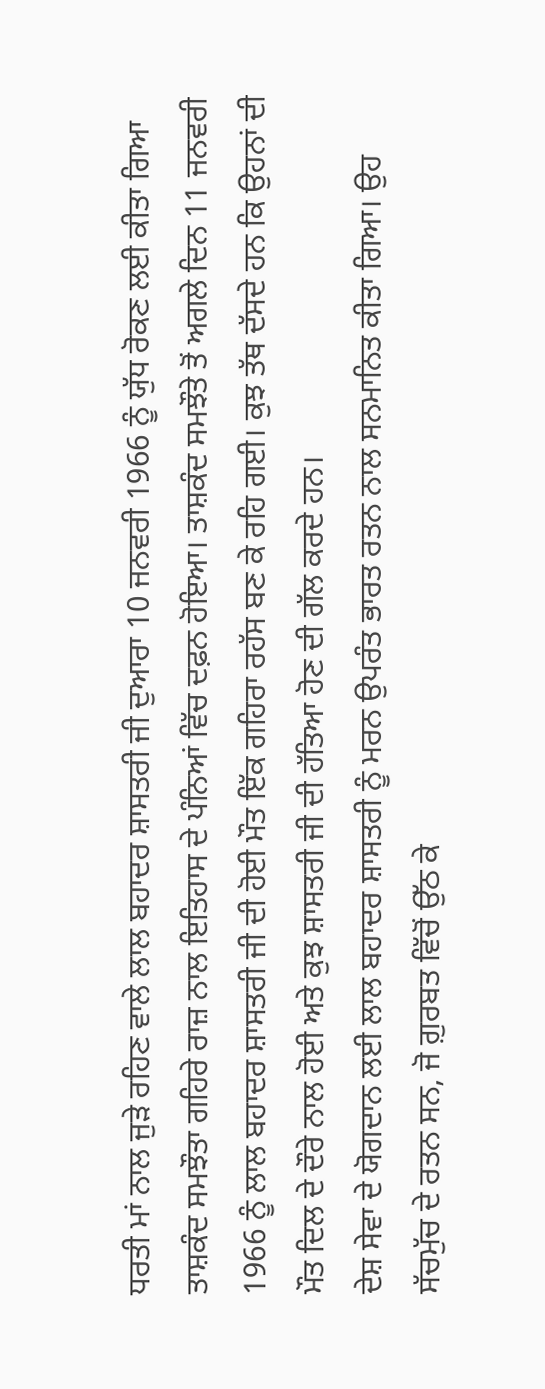ਧਰਤੀ ਮਾਂ ਨਾਲ ਜੁੜੇ ਰਹਿਣ ਵਾਲੇ ਲਾਲ ਬਹਾਦਰ ਸ਼ਾਸਤਰੀ ਜੀ ਦੁਆਰਾ 10 ਜਨਵਰੀ 1966 ਨੂੰ ਯੁੱਧ ਰੋਕਣ ਲਈ ਕੀਤਾ ਗਿਆ ਤਾਸ਼ਕੰਦ ਸਮਝੌਤਾ ਗਹਿਰੇ ਰਾਜ਼ ਨਾਲ ਇਤਿਹਾਸ ਦੇ ਪੰਨਿਆਂ ਵਿੱਚ ਦਫ਼ਨ ਹੋਇਆ। ਤਾਸ਼ਕੰਦ ਸਮਝੌਤੇ ਤੋਂ ਅਗਲੇ ਦਿਨ 11 ਜਨਵਰੀ 1966 ਨੂੰ ਲਾਲ ਬਹਾਦਰ ਸ਼ਾਸਤਰੀ ਜੀ ਦੀ ਹੋਈ ਮੌਤ ਇੱਕ ਗਹਿਰਾ ਰਹੱਸ ਬਣ ਕੇ ਰਹਿ ਗਈ। ਕੁਝ ਤੱਥ ਦੱਸਦੇ ਹਨ ਕਿ ਉਹਨਾਂ ਦੀ ਮੌਤ ਦਿਲ ਦੇ ਦੌਰੇ ਨਾਲ ਹੋਈ ਅਤੇ ਕੁਝ ਸ਼ਾਸਤਰੀ ਜੀ ਦੀ ਹੱਤਿਆ ਹੋਣ ਦੀ ਗੱਲ ਕਰਦੇ ਹਨ।
ਦੇਸ਼ ਸੇਵਾ ਦੇ ਯੋਗਦਾਨ ਲਈ ਲਾਲ ਬਹਾਦਰ ਸ਼ਾਸਤਰੀ ਨੂੰ ਮਰਨ ਉਪਰੰਤ ਭਾਰਤ ਰਤਨ ਨਾਲ ਸਨਮਾਨਿਤ ਕੀਤਾ ਗਿਆ। ਉਹ ਸੱਚਮੁੱਚ ਦੇ ਰਤਨ ਸਨ, ਜੋ ਗ਼ੁਰਬਤ ਵਿੱਚੋਂ ਉੱਠ ਕੇ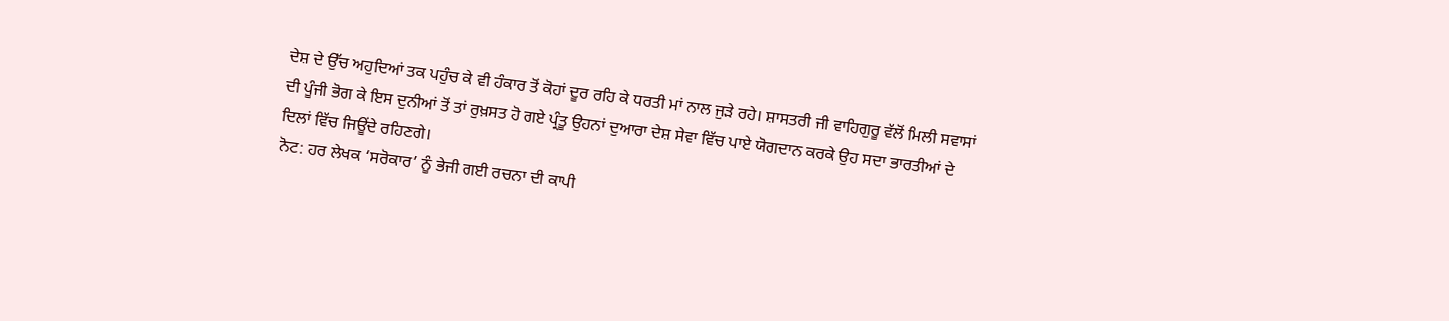ਦੇਸ਼ ਦੇ ਉੱਚ ਅਹੁਦਿਆਂ ਤਕ ਪਹੁੰਚ ਕੇ ਵੀ ਹੰਕਾਰ ਤੋਂ ਕੋਹਾਂ ਦੂਰ ਰਹਿ ਕੇ ਧਰਤੀ ਮਾਂ ਨਾਲ ਜੁੜੇ ਰਹੇ। ਸ਼ਾਸਤਰੀ ਜੀ ਵਾਹਿਗੁਰੂ ਵੱਲੋਂ ਮਿਲੀ ਸਵਾਸਾਂ ਦੀ ਪੂੰਜੀ ਭੋਗ ਕੇ ਇਸ ਦੁਨੀਆਂ ਤੋਂ ਤਾਂ ਰੁਖ਼ਸਤ ਹੋ ਗਏ ਪ੍ਰੰਤੂ ਉਹਨਾਂ ਦੁਆਰਾ ਦੇਸ਼ ਸੇਵਾ ਵਿੱਚ ਪਾਏ ਯੋਗਦਾਨ ਕਰਕੇ ਉਹ ਸਦਾ ਭਾਰਤੀਆਂ ਦੇ ਦਿਲਾਂ ਵਿੱਚ ਜਿਊਂਦੇ ਰਹਿਣਗੇ।
ਨੋਟ: ਹਰ ਲੇਖਕ ‘ਸਰੋਕਾਰ’ ਨੂੰ ਭੇਜੀ ਗਈ ਰਚਨਾ ਦੀ ਕਾਪੀ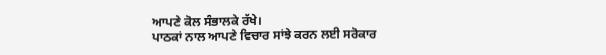ਆਪਣੇ ਕੋਲ ਸੰਭਾਲਕੇ ਰੱਖੇ।
ਪਾਠਕਾਂ ਨਾਲ ਆਪਣੇ ਵਿਚਾਰ ਸਾਂਝੇ ਕਰਨ ਲਈ ਸਰੋਕਾਰ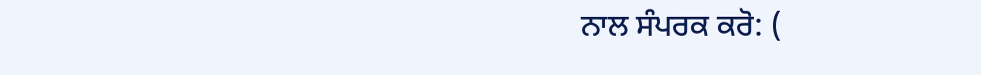ਨਾਲ ਸੰਪਰਕ ਕਰੋ: (